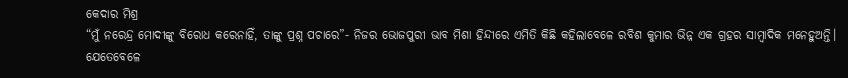କେଦାର ମିଶ୍ର
“ମୁଁ ନରେନ୍ଦ୍ର ମୋଦୀଙ୍କୁ ବିରୋଧ କରେନାହିଁ, ତାଙ୍କୁ ପ୍ରଶ୍ନ ପଚାରେ”- ନିଜର ଭୋଜପୁରୀ ଭାବ ମିଶା ହିନ୍ଦୀରେ ଏମିତି କିଛି କହିଲାବେଳେ ରବିଶ କୁମାର ଭିନ୍ନ ଏକ ଗ୍ରହର ସାମ୍ବାଦିକ ମନେହୁଅନ୍ତି। ଯେତେବେଳେ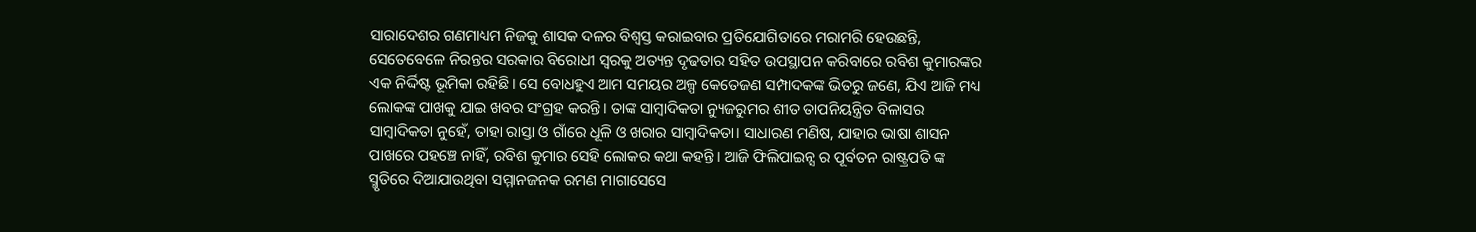ସାରାଦେଶର ଗଣମାଧ୍ୟମ ନିଜକୁ ଶାସକ ଦଳର ବିଶ୍ଵସ୍ତ କରାଇବାର ପ୍ରତିଯୋଗିତାରେ ମରାମରି ହେଉଛନ୍ତି, ସେତେବେଳେ ନିରନ୍ତର ସରକାର ବିରୋଧୀ ସ୍ଵରକୁ ଅତ୍ୟନ୍ତ ଦୃଢତାର ସହିତ ଉପସ୍ଥାପନ କରିବାରେ ରବିଶ କୁମାରଙ୍କର ଏକ ନିର୍ଦ୍ଦିଷ୍ଟ ଭୂମିକା ରହିଛି। ସେ ବୋଧହୁଏ ଆମ ସମୟର ଅଳ୍ପ କେତେଜଣ ସମ୍ପାଦକଙ୍କ ଭିତରୁ ଜଣେ, ଯିଏ ଆଜି ମଧ୍ୟ ଲୋକଙ୍କ ପାଖକୁ ଯାଇ ଖବର ସଂଗ୍ରହ କରନ୍ତି। ତାଙ୍କ ସାମ୍ବାଦିକତା ନ୍ୟୁଜରୁମର ଶୀତ ତାପନିୟନ୍ତ୍ରିତ ବିଳାସର ସାମ୍ବାଦିକତା ନୁହେଁ, ତାହା ରାସ୍ତା ଓ ଗାଁରେ ଧୂଳି ଓ ଖରାର ସାମ୍ବାଦିକତା। ସାଧାରଣ ମଣିଷ, ଯାହାର ଭାଷା ଶାସନ ପାଖରେ ପହଞ୍ଚେ ନାହିଁ, ରବିଶ କୁମାର ସେହି ଲୋକର କଥା କହନ୍ତି। ଆଜି ଫିଲିପାଇନ୍ସ ର ପୂର୍ବତନ ରାଷ୍ଟ୍ରପତି ଙ୍କ ସ୍ମୃତିରେ ଦିଆଯାଉଥିବା ସମ୍ମାନଜନକ ରମଣ ମାଗାସେସେ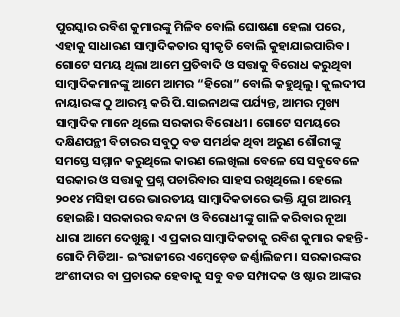ପୁରସ୍କାର ରବିଶ କୁମାରଙ୍କୁ ମିଳିବ ବୋଲି ଘୋଷଣା ହେଲା ପରେ, ଏହାକୁ ସାଧାରଣ ସାମ୍ବାଦିକତାର ସ୍ଵୀକୃତି ବୋଲି କୁହାଯାଇପାରିବ।
ଗୋଟେ ସମୟ ଥିଲା ଆମେ ପ୍ରତିବାଦି ଓ ସତ୍ତାକୁ ବିରୋଧ କରୁଥିବା ସାମ୍ବାଦିକମାନଙ୍କୁ ଆମେ ଆମର “ହିରୋ” ବୋଲି କହୁଥିଲୁ। କୁଲଦୀପ ନାୟାରଙ୍କ ଠୁ ଆରମ୍ଭ କରି ପି.ସାଇନାଥଙ୍କ ପର୍ଯ୍ୟନ୍ତ, ଆମର ମୁଖ୍ୟ ସାମ୍ବାଦିକ ମାନେ ଥିଲେ ସରକାର ବିରୋଧୀ। ଗୋଟେ ସମୟରେ ଦକ୍ଷିଣପନ୍ଥୀ ବିଚାରର ସବୁଠୁ ବଡ ସମର୍ଥକ ଥିବା ଅରୁଣ ଶୌରୀଙ୍କୁ ସମସ୍ତେ ସମ୍ମାନ କରୁଥିଲେ କାରଣ ଲେଖିଲା ବେଳେ ସେ ସବୁବେଳେ ସରକାର ଓ ସତ୍ତାକୁ ପ୍ରଶ୍ନ ପଚାରିବାର ସାହସ ରଖିଥିଲେ। ହେଲେ ୨୦୧୪ ମସିହା ପରେ ଭାରତୀୟ ସାମ୍ବାଦିକତାରେ ଭକ୍ତି ଯୁଗ ଆରମ୍ଭ ହୋଇଛି। ସରକାରର ବନ୍ଦନା ଓ ବିରୋଧୀଙ୍କୁ ଗାଳି କରିବାର ନୂଆ ଧାରା ଆମେ ଦେଖୁଛୁ। ଏ ପ୍ରକାର ସାମ୍ବାଦିକତାକୁ ରବିଶ କୁମାର କହନ୍ତି- ଗୋଦି ମିଡିଆ- ଇଂରାଜୀରେ ଏମ୍ବେଡ଼େଡ ଜର୍ଣ୍ଣାଲିଜମ। ସରକାରଙ୍କର ଅଂଶୀଦାର ବା ପ୍ରଚାରକ ହେବାକୁ ସବୁ ବଡ ସମ୍ପାଦକ ଓ ଷ୍ଟାର ଆଙ୍କର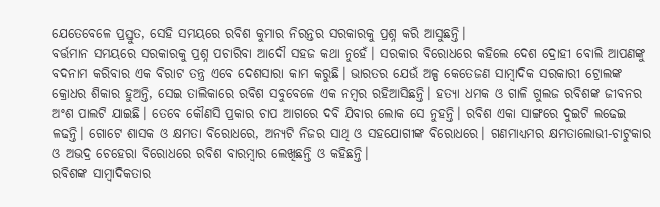ଯେତେବେଳେ ପ୍ରସ୍ତୁତ, ସେହି ସମୟରେ ରବିଶ କୁମାର ନିରନ୍ତର ସରକାରକୁ ପ୍ରଶ୍ନ କରି ଆସୁଛନ୍ତି।
ବର୍ତ୍ତମାନ ସମୟରେ ସରକାରକୁ ପ୍ରଶ୍ନ ପଚାରିବା ଆଦୌ ସହଜ କଥା ନୁହେଁ। ସରକାର ବିରୋଧରେ କହିଲେ ଦେଶ ଦ୍ରୋହୀ ବୋଲି ଆପଣଙ୍କୁ ବଦନାମ କରିବାର ଏକ ବିରାଟ ତନ୍ତ୍ର ଏବେ ଦେଶସାରା କାମ କରୁଛି। ଭାରତର ଯେଉଁ ଅଳ୍ପ କେତେଜଣ ସାମ୍ବାଦିକ ସରକାରୀ ଟ୍ରୋଲଙ୍କ କ୍ରୋଧର ଶିକାର ହୁଅନ୍ତି, ସେଇ ତାଲିକାରେ ରବିଶ ସବୁବେଳେ ଏକ ନମ୍ବର ରହିଆସିଛନ୍ତି। ହତ୍ୟା ଧମକ ଓ ଗାଳି ଗୁଲଜ ରବିଶଙ୍କ ଜୀବନର ଅଂଶ ପାଲଟି ଯାଇଛି। ତେବେ କୌଣସି ପ୍ରକାର ଚାପ ଆଗରେ ଦବି ଯିବାର ଲୋକ ସେ ନୁହନ୍ତି। ରବିଶ ଏକା ସାଙ୍ଗରେ ଦୁଇଟି ଲଢେଇ ଳଢନ୍ତି। ଗୋଟେ ଶାସକ ଓ କ୍ଷମତା ବିରୋଧରେ, ଅନ୍ୟଟି ନିଜର ସାଥି ଓ ସହଯୋଗୀଙ୍କ ବିରୋଧରେ। ଗଣମାଧ୍ୟମର କ୍ଷମତାଲୋଭୀ-ଚାଟୁକାର ଓ ଅଭଦ୍ର ଚେହେରା ବିରୋଧରେ ରବିଶ ବାରମ୍ବାର ଲେଖିଛନ୍ତି ଓ କହିଛନ୍ତି।
ରବିଶଙ୍କ ସାମ୍ବାଦିକତାର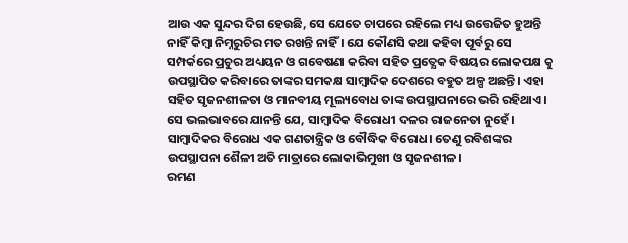ଆଉ ଏକ ସୁନ୍ଦର ଦିଗ ହେଉଛି, ସେ ଯେତେ ଚାପରେ ରହିଲେ ମଧ୍ୟ ଉତ୍ତେଜିତ ହୁଅନ୍ତି ନାହିଁ କିମ୍ବା ନିମ୍ନରୁଚିର ମତ ରଖନ୍ତି ନାହିଁ। ଯେ କୌଣସି କଥା କହିବା ପୂର୍ବରୁ ସେ ସମ୍ପର୍କରେ ପ୍ରଚୁର ଅଧ୍ୟୟନ ଓ ଗବେଷଣା କରିବା ସହିତ ପ୍ରତ୍ଯେକ ବିଷୟର ଲୋକପକ୍ଷ କୁ ଉପସ୍ଥାପିତ କରିବାରେ ତାଙ୍କର ସମକକ୍ଷ ସାମ୍ବାଦିକ ଦେଶରେ ବହୁତ ଅଳ୍ପ ଅଛନ୍ତି। ଏହା ସହିତ ସୃଜନଶୀଳତା ଓ ମାନବୀୟ ମୂଲ୍ୟବୋଧ ତାଙ୍କ ଉପସ୍ଥାପନାରେ ଭରି ରହିଥାଏ। ସେ ଭଲଭାବରେ ଯାନନ୍ତି ଯେ, ସାମ୍ବାଦିକ ବିରୋଧୀ ଦଳର ରାଜନେତା ନୁହେଁ। ସାମ୍ବାଦିକର ବିରୋଧ ଏକ ଗଣତାନ୍ତ୍ରିକ ଓ ବୌଦ୍ଧିକ ବିରୋଧ। ତେଣୁ ରବିଶଙ୍କର ଉପସ୍ଥାପନା ଶୈଳୀ ଅତି ମାତ୍ରାରେ ଲୋକାଭିମୁଖୀ ଓ ସୃଜନଶୀଳ।
ରମଣ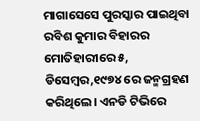ମାଗାସେସେ ପୁରସ୍କାର ପାଇଥିବା ରବିଶ କୁମାର ବିହାରର ମୋତିହାରୀରେ ୫, ଡିସେମ୍ବର,୧୯୭୪ ରେ ଜନ୍ମଗ୍ରହଣ କରିଥିଲେ। ଏନଡି ଟିଭିରେ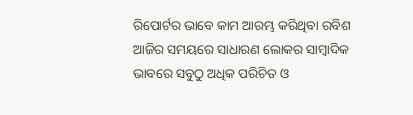ରିପୋର୍ଟର ଭାବେ କାମ ଆରମ୍ଭ କରିଥିବା ରବିଶ ଆଜିର ସମୟରେ ସାଧାରଣ ଲୋକର ସାମ୍ବାଦିକ ଭାବରେ ସବୁଠୁ ଅଧିକ ପରିଚିତ ଓ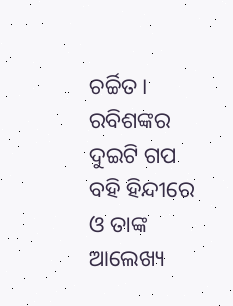ଚର୍ଚ୍ଚିତ। ରବିଶଙ୍କର ଦୁଇଟି ଗପ ବହି ହିନ୍ଦୀରେ ଓ ତାଙ୍କ ଆଲେଖ୍ୟ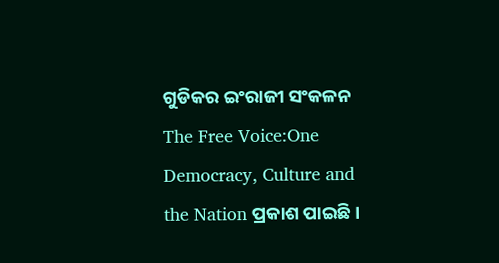ଗୁଡିକର ଇଂରାଜୀ ସଂକଳନ The Free Voice:One Democracy, Culture and the Nation ପ୍ରକାଶ ପାଇଛି।